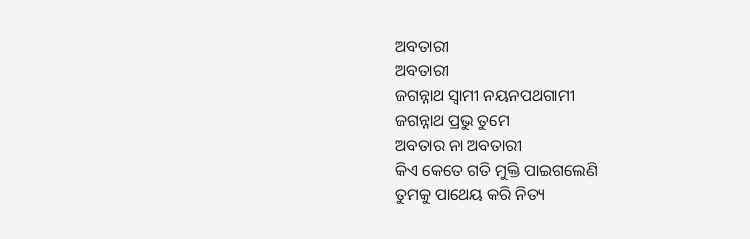ଅବତାରୀ
ଅବତାରୀ
ଜଗନ୍ନାଥ ସ୍ୱାମୀ ନୟନପଥଗାମୀ
ଜଗନ୍ନାଥ ପ୍ରଭୁ ତୁମେ
ଅବତାର ନା ଅବତାରୀ
କିଏ କେତେ ଗତି ମୁକ୍ତି ପାଇଗଲେଣି
ତୁମକୁ ପାଥେୟ କରି ନିତ୍ୟ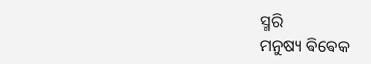ସ୍ମରି
ମନୁଷ୍ୟ ଵିଵେକ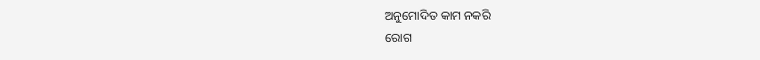ଅନୁମୋଦିତ କାମ ନକରି
ରୋଗ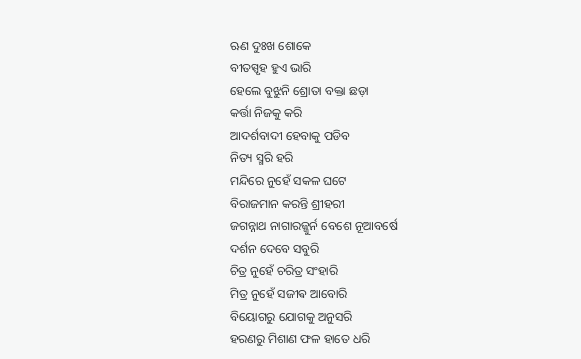ଋଣ ଦୁଃଖ ଶୋକେ
ବୀତସ୍ପୃହ ହୁଏ ଭାରି
ହେଲେ ବୁଝୁନି ଶ୍ରୋତା ବକ୍ତା ଛଡ଼ା
କର୍ତ୍ତା ନିଜକୁ କରି
ଆଦର୍ଶବାଦୀ ହେବାକୁ ପଡିବ
ନିତ୍ୟ ସ୍ମରି ହରି
ମନ୍ଦିରେ ନୁହେଁ ସକଳ ଘଟେ
ବିରାଜମାନ କରନ୍ତି ଶ୍ରୀହରୀ
ଜଗନ୍ନାଥ ନାଗାରଜ୍ଜୁର୍ନ ବେଶେ ନୂଆବର୍ଷେ
ଦର୍ଶନ ଦେବେ ସବୁରି
ଚିତ୍ର ନୁହେଁ ଚରିତ୍ର ସଂହାରି
ମିତ୍ର ନୁହେଁ ସଜୀଵ ଆବୋରି
ବିୟୋଗରୁ ଯୋଗକୁ ଅନୁସରି
ହରଣରୁ ମିଶାଣ ଫଳ ହାତେ ଧରି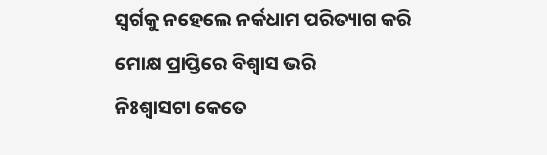ସ୍ୱର୍ଗକୁ ନହେଲେ ନର୍କଧାମ ପରିତ୍ୟାଗ କରି
ମୋକ୍ଷ ପ୍ରାପ୍ତିରେ ବିଶ୍ୱାସ ଭରି
ନିଃଶ୍ୱାସଟା କେତେ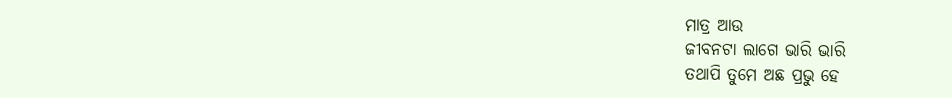ମାତ୍ର ଆଉ
ଜୀବନଟା ଲାଗେ ଭାରି ଭାରି
ତଥାପି ତୁମେ ଅଛ ପ୍ରଭୁ ହେ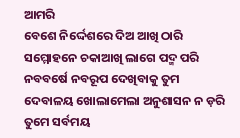ଆମରି
ବେଶେ ନିର୍ଦ୍ଦେଶରେ ଦିଅ ଆଖି ଠାରି
ସମ୍ମୋହନେ ଚକାଆଖି ଲାଗେ ପଦ୍ମ ପରି
ନବବର୍ଷେ ନବରୂପ ଦେଖିବାକୁ ତୁମ
ଦେବାଳୟ ଖୋଲାମେଲା ଅନୁଶାସନ ନ ଡ଼ରି
ତୁମେ ସର୍ବମୟ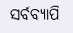ସର୍ବବ୍ୟାପି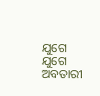ଯୁଗେ ଯୁଗେ ଅବତାରୀ